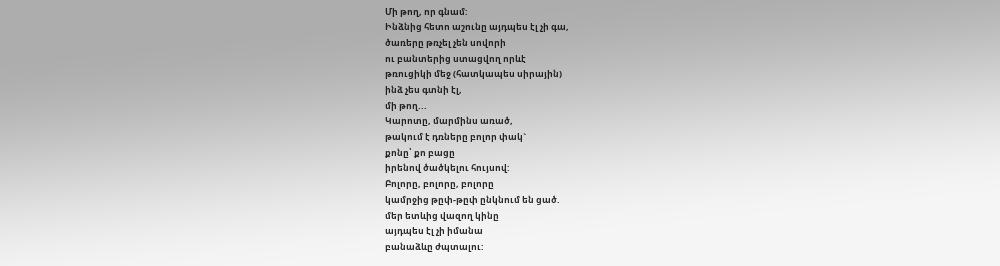Մի թող, որ գնամ:
Ինձնից հետո աշունը այդպես էլ չի գա,
ծառերը թռչել չեն սովորի
ու բանտերից ստացվող որևէ
թռուցիկի մեջ (հատկապես սիրային)
ինձ չես գտնի էլ,
մի թող...
Կարոտը, մարմինս առած,
թակում է դռները բոլոր փակ`
քոնը՝ քո բացը
իրենով ծածկելու հույսով:
Բոլորը, բոլորը, բոլորը
կամրջից թըփ-թըփ ընկնում են ցած.
մեր ետևից վազող կինը
այդպես էլ չի իմանա
բանաձևը ժպտալու: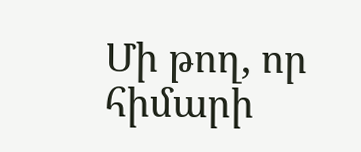Մի թող, որ հիմարի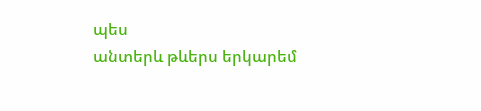պես
անտերև թևերս երկարեմ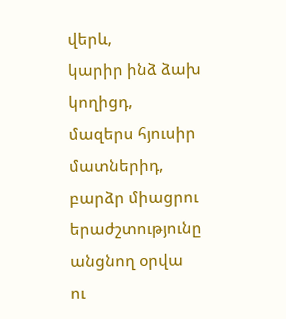վերև,
կարիր ինձ ձախ կողիցդ,
մազերս հյուսիր մատներիդ,
բարձր միացրու երաժշտությունը
անցնող օրվա
ու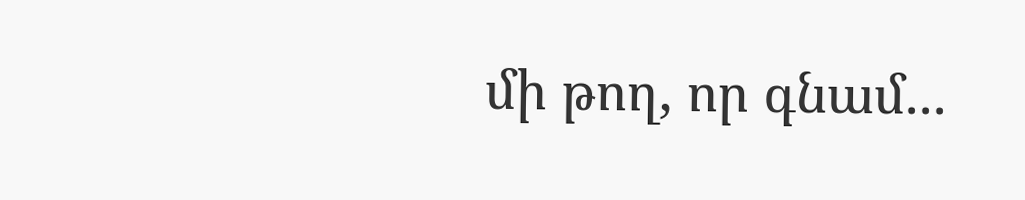մի թող, որ գնամ...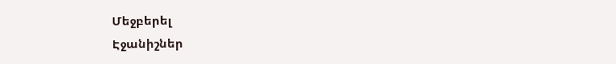Մեջբերել
Էջանիշներ